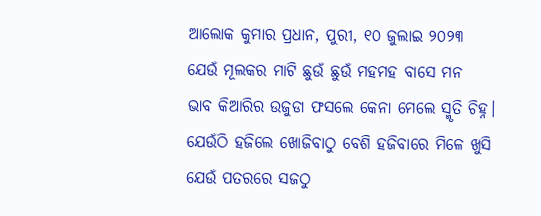ଆଲୋକ କୁମାର ପ୍ରଧାନ, ପୁରୀ, ୧୦ ଜୁଲାଇ ୨୦୨୩
ଯେଉଁ ମୂଲକର ମାଟି ଛୁଉଁ ଛୁଉଁ ମହମହ ବାସେ ମନ
ଭାବ କିଆରିର ଉଜୁଡା ଫସଲେ କେନା ମେଲେ ସ୍ମୃତି ଚିହ୍ନ।
ଯେଉଁଠି ହଜିଲେ ଖୋଜିବାଠୁ ବେଶି ହଜିବାରେ ମିଳେ ଖୁସି
ଯେଉଁ ପତରରେ ସଜଠୁ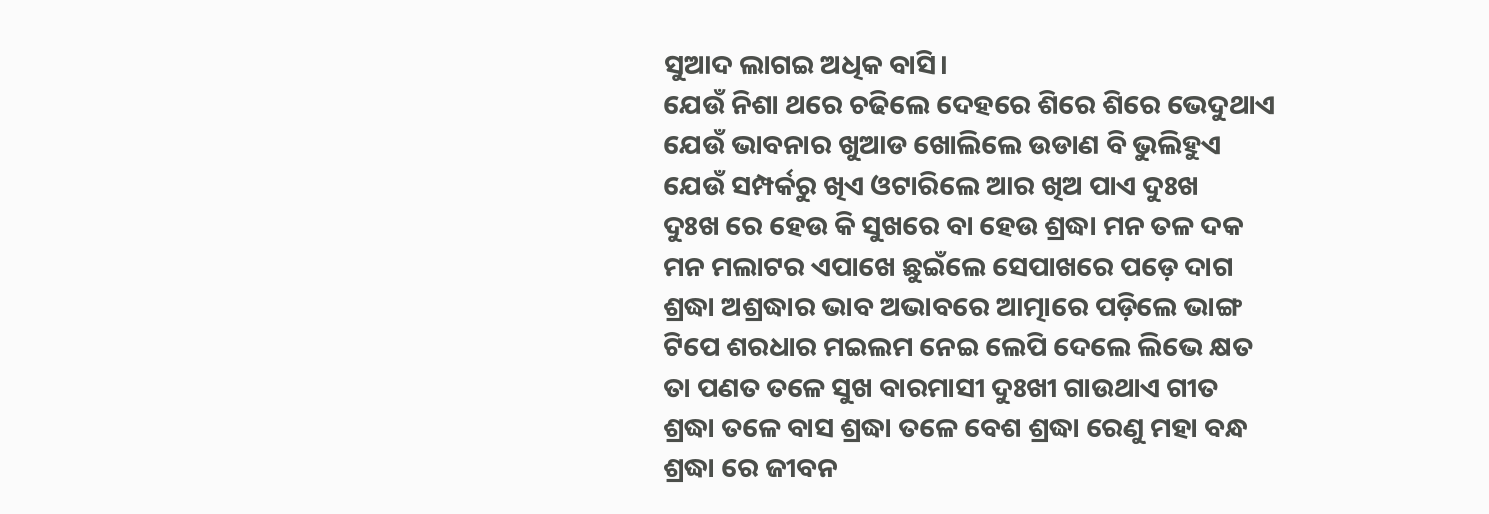ସୁଆଦ ଲାଗଇ ଅଧିକ ବାସି।
ଯେଉଁ ନିଶା ଥରେ ଚଢିଲେ ଦେହରେ ଶିରେ ଶିରେ ଭେଦୁଥାଏ
ଯେଉଁ ଭାବନାର ଖୁଆଡ ଖୋଲିଲେ ଉଡାଣ ବି ଭୁଲିହୁଏ
ଯେଉଁ ସମ୍ପର୍କରୁ ଖିଏ ଓଟାରିଲେ ଆର ଖିଅ ପାଏ ଦୁଃଖ
ଦୁଃଖ ରେ ହେଉ କି ସୁଖରେ ବା ହେଉ ଶ୍ରଦ୍ଧା ମନ ତଳ ଦକ
ମନ ମଲାଟର ଏପାଖେ ଛୁଇଁଲେ ସେପାଖରେ ପଡ଼େ ଦାଗ
ଶ୍ରଦ୍ଧା ଅଶ୍ରଦ୍ଧାର ଭାବ ଅଭାବରେ ଆତ୍ମାରେ ପଡ଼ିଲେ ଭାଙ୍ଗ
ଟିପେ ଶରଧାର ମଇଲମ ନେଇ ଲେପି ଦେଲେ ଲିଭେ କ୍ଷତ
ତା ପଣତ ତଳେ ସୁଖ ବାରମାସୀ ଦୁଃଖୀ ଗାଉଥାଏ ଗୀତ
ଶ୍ରଦ୍ଧା ତଳେ ବାସ ଶ୍ରଦ୍ଧା ତଳେ ବେଶ ଶ୍ରଦ୍ଧା ରେଣୁ ମହା ବନ୍ଧ
ଶ୍ରଦ୍ଧା ରେ ଜୀବନ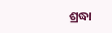ଶ୍ରଦ୍ଧା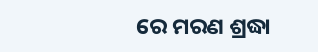ରେ ମରଣ ଶ୍ରଦ୍ଧା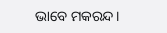ଭାବେ ମକରନ୍ଦ।